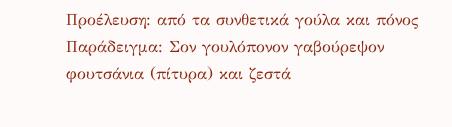Προέλευση: από τα συνθετικά γούλα και πόνος
Παράδειγμα: Σον γουλόπονον γαβούρεψον φουτσάνια (πίτυρα) και ζεστά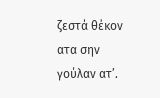ζεστά θέκον ατα σην γούλαν ατ’.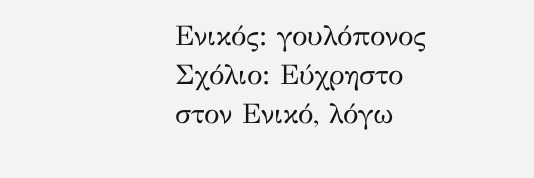Ενικός: γουλόπονος
Σχόλιο: Εύχρηστο στον Ενικό, λόγω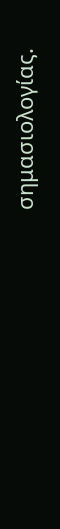σημασιολογίας.